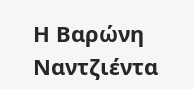Η Βαρώνη Ναντζιέντα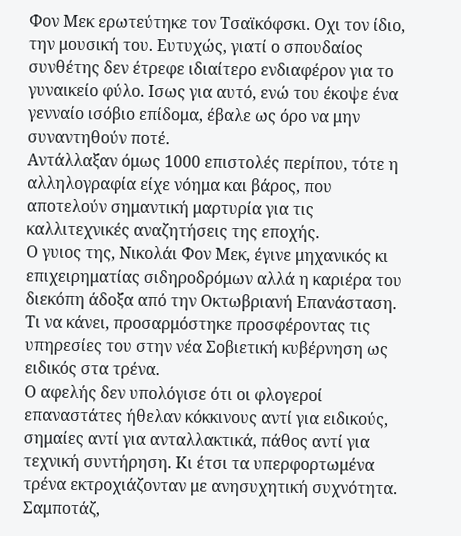Φον Μεκ ερωτεύτηκε τον Τσαϊκόφσκι. Οχι τον ίδιο, την μουσική του. Ευτυχώς, γιατί ο σπουδαίος συνθέτης δεν έτρεφε ιδιαίτερο ενδιαφέρον για το γυναικείο φύλο. Ισως για αυτό, ενώ του έκοψε ένα γενναίο ισόβιο επίδομα, έβαλε ως όρο να μην συναντηθούν ποτέ.
Αντάλλαξαν όμως 1000 επιστολές περίπου, τότε η αλληλογραφία είχε νόημα και βάρος, που αποτελούν σημαντική μαρτυρία για τις καλλιτεχνικές αναζητήσεις της εποχής.
Ο γυιος της, Νικολάι Φον Μεκ, έγινε μηχανικός κι επιχειρηματίας σιδηροδρόμων αλλά η καριέρα του διεκόπη άδοξα από την Οκτωβριανή Επανάσταση. Τι να κάνει, προσαρμόστηκε προσφέροντας τις υπηρεσίες του στην νέα Σοβιετική κυβέρνηση ως ειδικός στα τρένα.
Ο αφελής δεν υπολόγισε ότι οι φλογεροί επαναστάτες ήθελαν κόκκινους αντί για ειδικούς, σημαίες αντί για ανταλλακτικά, πάθος αντί για τεχνική συντήρηση. Κι έτσι τα υπερφορτωμένα τρένα εκτροχιάζονταν με ανησυχητική συχνότητα.
Σαμποτάζ,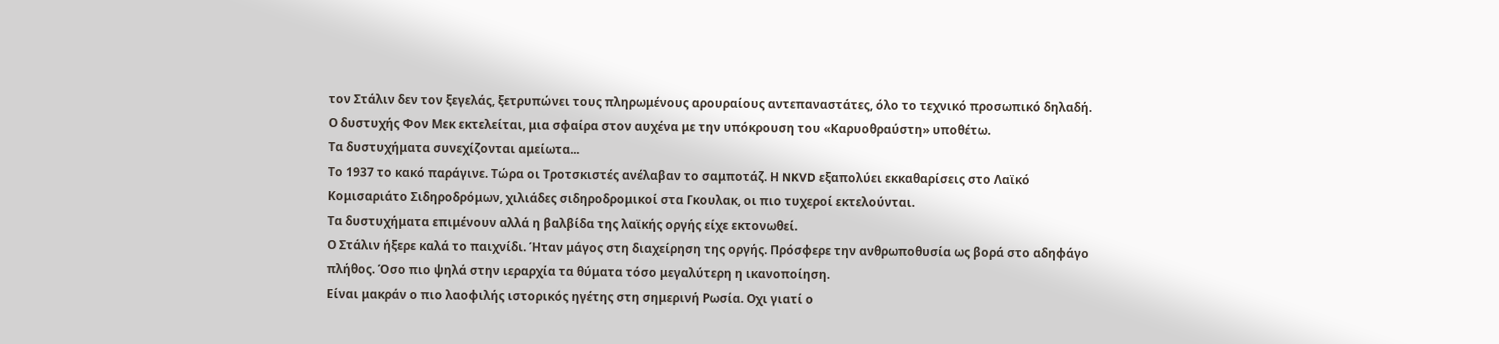τον Στάλιν δεν τον ξεγελάς, ξετρυπώνει τους πληρωμένους αρουραίους αντεπαναστάτες, όλο το τεχνικό προσωπικό δηλαδή. Ο δυστυχής Φον Μεκ εκτελείται, μια σφαίρα στον αυχένα με την υπόκρουση του «Καρυοθραύστη» υποθέτω.
Τα δυστυχήματα συνεχίζονται αμείωτα...
Το 1937 το κακό παράγινε. Τώρα οι Τροτσκιστές ανέλαβαν το σαμποτάζ. Η NKVD εξαπολύει εκκαθαρίσεις στο Λαϊκό Κομισαριάτο Σιδηροδρόμων, χιλιάδες σιδηροδρομικοί στα Γκουλακ, οι πιο τυχεροί εκτελούνται.
Τα δυστυχήματα επιμένουν αλλά η βαλβίδα της λαϊκής οργής είχε εκτονωθεί.
Ο Στάλιν ήξερε καλά το παιχνίδι. Ήταν μάγος στη διαχείρηση της οργής. Πρόσφερε την ανθρωποθυσία ως βορά στο αδηφάγο πλήθος. Όσο πιο ψηλά στην ιεραρχία τα θύματα τόσο μεγαλύτερη η ικανοποίηση.
Είναι μακράν ο πιο λαοφιλής ιστορικός ηγέτης στη σημερινή Ρωσία. Οχι γιατί ο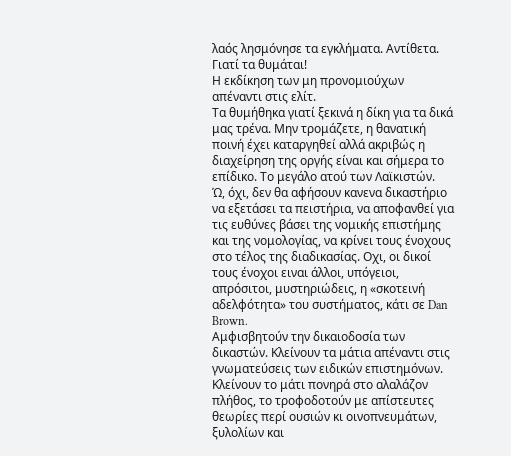λαός λησμόνησε τα εγκλήματα. Αντίθετα. Γιατί τα θυμάται!
Η εκδίκηση των μη προνομιούχων απέναντι στις ελίτ.
Τα θυμήθηκα γιατί ξεκινά η δίκη για τα δικά μας τρένα. Μην τρομάζετε, η θανατική ποινή έχει καταργηθεί αλλά ακριβώς η διαχείρηση της οργής είναι και σήμερα το επίδικο. Το μεγάλο ατού των Λαϊκιστών.
Ώ, όχι, δεν θα αφήσουν κανενα δικαστήριο να εξετάσει τα πειστήρια, να αποφανθεί για τις ευθύνες βάσει της νομικής επιστήμης και της νομολογίας, να κρίνει τους ένοχους στο τέλος της διαδικασίας. Οχι, οι δικοί τους ένοχοι ειναι άλλοι, υπόγειοι, απρόσιτοι, μυστηριώδεις, η «σκοτεινή αδελφότητα» του συστήματος, κάτι σε Dan Brown.
Αμφισβητούν την δικαιοδοσία των δικαστών. Κλείνουν τα μάτια απέναντι στις γνωματεύσεις των ειδικών επιστημόνων. Κλείνουν το μάτι πονηρά στο αλαλάζον πλήθος, το τροφοδοτούν με απίστευτες θεωρίες περί ουσιών κι οινοπνευμάτων, ξυλολίων και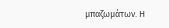μπαζωμάτων. Η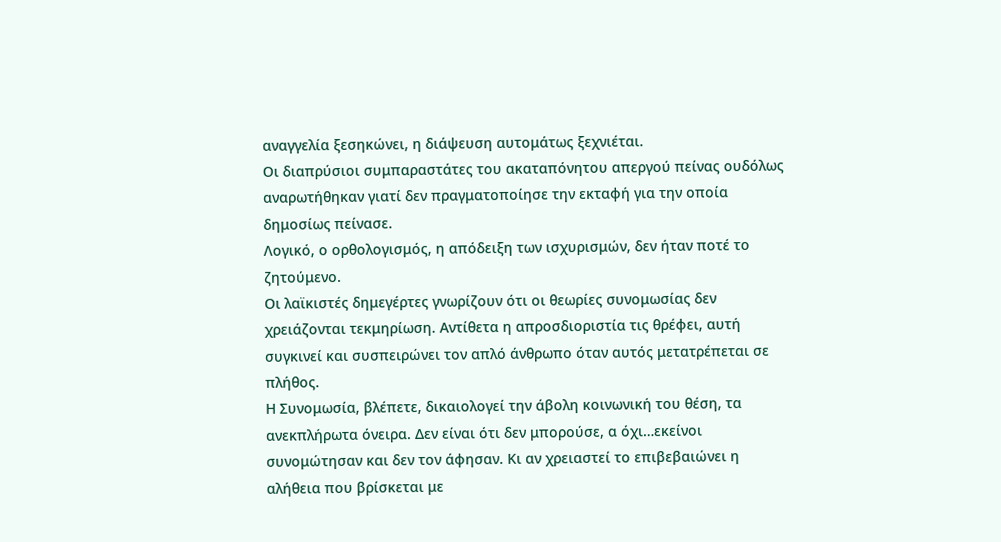αναγγελία ξεσηκώνει, η διάψευση αυτομάτως ξεχνιέται.
Οι διαπρύσιοι συμπαραστάτες του ακαταπόνητου απεργού πείνας ουδόλως αναρωτήθηκαν γιατί δεν πραγματοποίησε την εκταφή για την οποία δημοσίως πείνασε.
Λογικό, ο ορθολογισμός, η απόδειξη των ισχυρισμών, δεν ήταν ποτέ το ζητούμενο.
Οι λαϊκιστές δημεγέρτες γνωρίζουν ότι οι θεωρίες συνομωσίας δεν χρειάζονται τεκμηρίωση. Αντίθετα η απροσδιοριστία τις θρέφει, αυτή συγκινεί και συσπειρώνει τον απλό άνθρωπο όταν αυτός μετατρέπεται σε πλήθος.
Η Συνομωσία, βλέπετε, δικαιολογεί την άβολη κοινωνική του θέση, τα ανεκπλήρωτα όνειρα. Δεν είναι ότι δεν μπορούσε, α όχι…εκείνοι συνομώτησαν και δεν τον άφησαν. Κι αν χρειαστεί το επιβεβαιώνει η αλήθεια που βρίσκεται με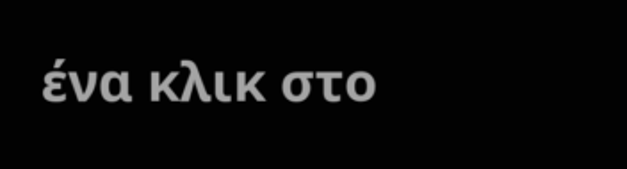ένα κλικ στο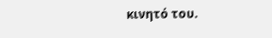κινητό του.